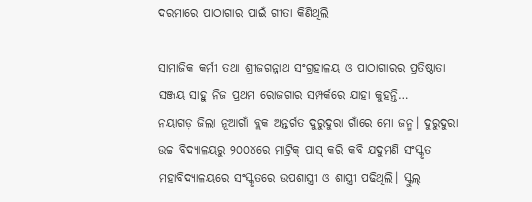ଦରମାରେ ପାଠାଗାର ପାଇଁ ଗୀତା କିଣିଥିଲି

ସାମାଜିକ କର୍ମୀ ତଥା ଶ୍ରୀଜଗନ୍ନାଥ ସଂଗ୍ରହାଳୟ ଓ ପାଠାଗାରର ପ୍ରତିଷ୍ଠାତା ସଞ୍ଜୟ ସାହୁ ନିଜ ପ୍ରଥମ ରୋଜଗାର ସମ୍ପର୍କରେ ଯାହା କୁହନ୍ତି…
ନୟାଗଡ଼ ଜିଲା ନୂଆଗାଁ ବ୍ଲକ ଅନ୍ତର୍ଗତ ଦୁରୁଦୁରା ଗାଁରେ ମୋ ଜନ୍ମ। ଦୁରୁଦୁରା ଉଚ୍ଚ ବିଦ୍ୟାଳୟରୁ ୨୦୦୪ରେ ମାଟ୍ରିକ୍‌ ପାସ୍‌ କରି କବି ଯଦୁମଣି ସଂସ୍କୃତ ମହାବିଦ୍ୟାଳୟରେ ସଂସ୍କୃତରେ ଉପଶାସ୍ତ୍ରୀ ଓ ଶାସ୍ତ୍ରୀ ପଢିଥିଲି। ସ୍କୁଲ୍‌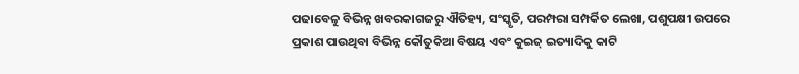ପଢାବେଳୁ ବିଭିନ୍ନ ଖବରକାଗଜରୁ ଐତିହ୍ୟ, ସଂସ୍କୃତି, ପରମ୍ପରା ସମ୍ପର୍କିତ ଲେଖା, ପଶୁପକ୍ଷୀ ଉପରେ ପ୍ରକାଶ ପାଉଥିବା ବିଭିନ୍ନ କୌତୁକିଆ ବିଷୟ ଏବଂ କୁଇଜ୍‌ ଇତ୍ୟାଦିକୁ କାଟି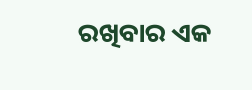ରଖିବାର ଏକ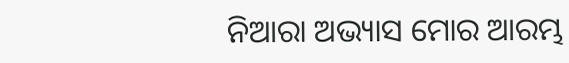ନିଆରା ଅଭ୍ୟାସ ମୋର ଆରମ୍ଭ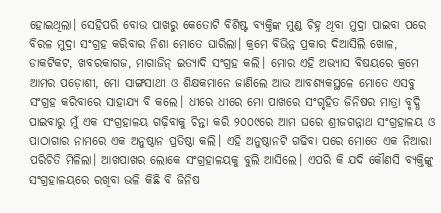ହୋଇଥିଲା। ସେହିପରି ବୋଉ ପାଖରୁ କେତୋଟି ବିଶିଷ୍ଟ ବ୍ୟକ୍ତିଙ୍କ ମୁଣ୍ଡ ଚିହ୍ନ ଥିବା ମୁଦ୍ରା ପାଇବା ପରେ ବିରଳ ମୁଦ୍ରା ସଂଗ୍ରହ କରିବାର ନିଶା ମୋତେ ଘାରିଲା। କ୍ରମେ ବିଭିନ୍ନ ପ୍ରକାର ଦିଆସିଲି ଖୋଳ, ଡାକଟିକଟ, ଖବରକାଗଜ, ମାଗାଜିନ୍‌ ଇତ୍ୟାଦି ସଂଗ୍ରହ କଲି। ମୋର ଏହି ଅଭ୍ୟାସ ବିଷୟରେ କ୍ରମେ ଆମର ପଡ଼ୋଶୀ, ମୋ ସାଙ୍ଗସାଥୀ ଓ ଶିକ୍ଷକମାନେ ଜାଣିଲେ ଆଉ ଆବଶ୍ୟକସ୍ଥଳେ ମୋତେ ଏସବୁ ସଂଗ୍ରହ କରିବାରେ ସାହାଯ୍ୟ ବି କଲେ। ଧୀରେ ଧୀରେ ମୋ ପାଖରେ ସଂଗୃହିତ ଜିନିଷର ମାତ୍ରା ବୃଦ୍ଧି ପାଇବାରୁ ମୁଁ ଏକ ସଂଗ୍ରହାଳୟ ଗଢ଼ିବାକୁ ଚିନ୍ତା କରି ୨୦୦୯ରେ ଆମ ଘରେ ଶ୍ରୀଜଗନ୍ନାଥ ସଂଗ୍ରହାଳୟ ଓ ପାଠାଗାର ନାମରେ ଏକ ଅନୁଷ୍ଠାନ ପ୍ରତିଷ୍ଠା କଲି। ଏହି ଅନୁଷ୍ଠାନଟି ଗଢିବା ପରେ ମୋତେ ଏକ ନିଆରା ପରିଚିତି ମିଳିଲା। ଆଖପାଖର ଲୋକେ ସଂଗ୍ରହାଳୟକୁ ବୁଲି ଆସିଲେ। ଏପରି କି ଯଦି କୌଣସି ବ୍ୟକ୍ତିଙ୍କୁ ସଂଗ୍ରହାଳୟରେ ରଖିବା ଭଳି କିଛି ବି ଜିନିଷ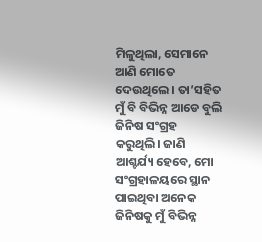ମିଳୁଥିଲା, ସେମାନେ ଆଣି ମୋତେ ଦେଉଥିଲେ। ତା’ସହିତ ମୁଁ ବି ବିଭିନ୍ନ ଆଡେ ବୁଲି ଜିନିଷ ସଂଗ୍ରହ କରୁଥିଲି। ଜାଣି ଆଶ୍ଚର୍ଯ୍ୟ ହେବେ, ମୋ ସଂଗ୍ରହାଳୟରେ ସ୍ଥାନ ପାଇଥିବା ଅନେକ ଜିନିଷକୁ ମୁଁ ବିଭିନ୍ନ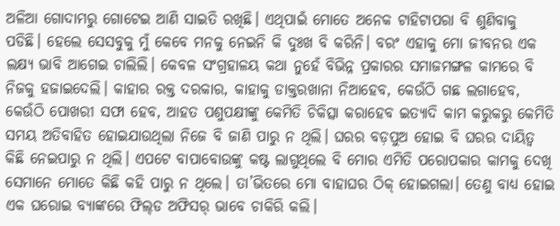ଅଳିଆ ଗୋଦାମରୁ ଗୋଟେଇ ଆଣି ସାଇତି ରଖିଛି। ଏଥିପାଇଁ ମୋତେ ଅନେକ ଟାହିଟାପରା ବି ଶୁଣିବାକୁ ପଡିଛି। ହେଲେ ସେସବୁକୁ ମୁଁ କେବେ ମନକୁ ନେଇନି କି ଦୁଃଖ ବି କରିନି। ବରଂ ଏହାକୁ ମୋ ଜୀବନର ଏକ ଲକ୍ଷ୍ୟ ଭାବି ଆଗେଇ ଚାଲିଲି। କେବଳ ସଂଗ୍ରହାଳୟ କଥା ନୁହେଁ ବିଭିନ୍ନ ପ୍ରକାରର ସମାଜମଙ୍ଗଳ କାମରେ ବି ନିଜକୁ ହଜାଇଦେଲି। କାହାର ରକ୍ତ ଦରକାର, କାହାକୁ ଡାକ୍ତରଖାନା ନିଆହେବ, କେଉଁଠି ଗଛ ଲଗାହେବ, କେଉଁଠି ପୋଖରୀ ସଫା ହେବ, ଆହତ ପଶୁପକ୍ଷୀଙ୍କୁ କେମିତି ଚିକିତ୍ସା କରାହେବ ଇତ୍ୟାଦି କାମ କରୁକରୁ କେମିତି ସମୟ ଅତିବାହିତ ହୋଇଯାଉଥିଲା ନିଜେ ବି ଜାଣି ପାରୁ ନ ଥିଲି। ଘରର ବଡ଼ପୁଅ ହୋଇ ବି ଘରର ଦାୟିତ୍ୱ କିଛି ନେଇପାରୁ ନ ଥିଲି। ଏପଟେ ବାପାବୋଉଙ୍କୁ କଷ୍ଟ ଲାଗୁଥିଲେ ବି ମୋର ଏମିତି ପରୋପକାର କାମକୁ ଦେଖି ସେମାନେ ମୋତେ କିଛି କହି ପାରୁ ନ ଥିଲେ। ତା’ଭିତରେ ମୋ ବାହାଘର ଠିକ୍‌ ହୋଇଗଲା। ତେଣୁ ବାଧ୍ୟ ହୋଇ ଏକ ଘରୋଇ ବ୍ୟାଙ୍କରେ ଫିଲ୍‌ଡ ଅଫିସର୍‌ ଭାବେ ଚାକିରି କଲି।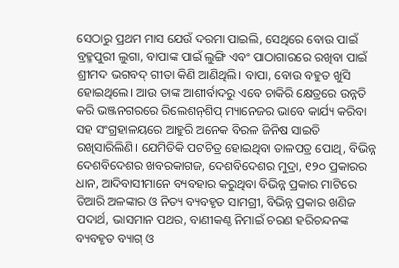ସେଠାରୁ ପ୍ରଥମ ମାସ ଯେଉଁ ଦରମା ପାଇଲି, ସେଥିରେ ବୋଉ ପାଇଁ ବ୍ରହ୍ମପୁରୀ ଲୁଗା, ବାପାଙ୍କ ପାଇଁ ଲୁଙ୍ଗି ଏବଂ ପାଠାଗାରରେ ରଖିବା ପାଇଁ ଶ୍ରୀମଦ ଭଗବଦ୍‌ ଗୀତା କିଣି ଆଣିଥିଲି। ବାପା, ବୋଉ ବହୁତ ଖୁସି ହୋଇଥିଲେ। ଆଉ ତାଙ୍କ ଆଶୀର୍ବାଦରୁ ଏବେ ଚାକିରି କ୍ଷେତ୍ରରେ ଉନ୍ନତି କରି ଭଞ୍ଜନଗରରେ ରିଲେଶନ୍‌ଶିପ୍‌ ମ୍ୟାନେଜର ଭାବେ କାର୍ଯ୍ୟ କରିବା ସହ ସଂଗ୍ରହାଳୟରେ ଆହୁରି ଅନେକ ବିରଳ ଜିନିଷ ସାଇତି ରଖିସାରିଲିଣି। ଯେମିତିକି ପଟଚିତ୍ର ହୋଇଥିବା ତାଳପତ୍ର ପୋଥି, ବିଭିନ୍ନ ଦେଶବିଦେଶର ଖବରକାଗଜ, ଦେଶବିଦେଶର ମୁଦ୍ରା, ୧୨୦ ପ୍ରକାରର ଧାନ, ଆଦିବାସୀମାନେ ବ୍ୟବହାର କରୁଥିବା ବିଭିନ୍ନ ପ୍ରକାର ମାଟିରେ ତିଆରି ଅଳଙ୍କାର ଓ ନିତ୍ୟ ବ୍ୟବହୃତ ସାମଗ୍ରୀ, ବିଭିନ୍ନ ପ୍ରକାର ଖଣିଜ ପଦାର୍ଥ, ଭାସମାନ ପଥର, ବାଣୀକଣ୍ଠ ନିମାଇଁ ଚରଣ ହରିଚନ୍ଦନଙ୍କ ବ୍ୟବହୃତ ବ୍ୟାଗ୍‌ ଓ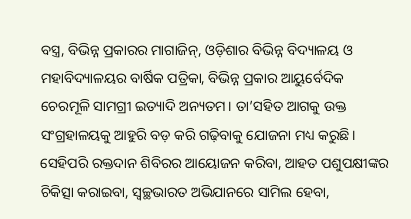ବସ୍ତ୍ର, ବିଭିନ୍ନ ପ୍ରକାରର ମାଗାଜିନ୍‌, ଓଡ଼ିଶାର ବିଭିନ୍ନ ବିଦ୍ୟାଳୟ ଓ ମହାବିଦ୍ୟାଳୟର ବାର୍ଷିକ ପତ୍ରିକା, ବିଭିନ୍ନ ପ୍ରକାର ଆୟୁର୍ବେଦିକ ଚେରମୂଳି ସାମଗ୍ରୀ ଇତ୍ୟାଦି ଅନ୍ୟତମ। ତା’ସହିତ ଆଗକୁ ଉକ୍ତ ସଂଗ୍ରହାଳୟକୁ ଆହୁରି ବଡ଼ କରି ଗଢ଼ିବାକୁ ଯୋଜନା ମଧ୍ୟ କରୁଛି। ସେହିପରି ରକ୍ତଦାନ ଶିବିରର ଆୟୋଜନ କରିବା, ଆହତ ପଶୁପକ୍ଷୀଙ୍କର ଚିକିତ୍ସା କରାଇବା, ସ୍ବଚ୍ଛଭାରତ ଅଭିଯାନରେ ସାମିଲ ହେବା,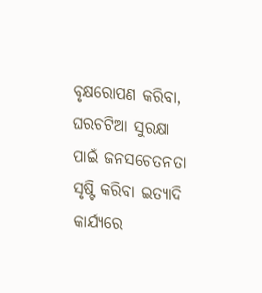ବୃକ୍ଷରୋପଣ କରିବା, ଘରଚଟିଆ ସୁରକ୍ଷା ପାଇଁ ଜନସଚେତନତା ସୃଷ୍ଟି କରିବା ଇତ୍ୟାଦି କାର୍ଯ୍ୟରେ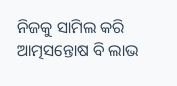ନିଜକୁ ସାମିଲ କରି ଆତ୍ମସନ୍ତୋଷ ବି ଲାଭ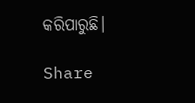କରିପାରୁଛି।

Share